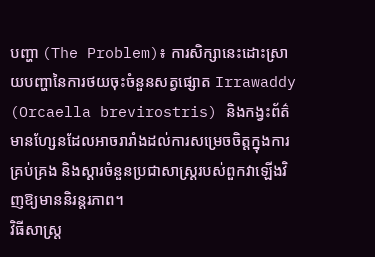បញ្ហា (The Problem)៖ ការសិក្សានេះដោះស្រាយបញ្ហានៃការថយចុះចំនួនសត្វផ្សោត Irrawaddy (Orcaella brevirostris) និងកង្វះព័ត៌មានហ្សែនដែលអាចរារាំងដល់ការសម្រេចចិត្តក្នុងការគ្រប់គ្រង និងស្តារចំនួនប្រជាសាស្ត្ររបស់ពួកវាឡើងវិញឱ្យមាននិរន្តរភាព។
វិធីសាស្ត្រ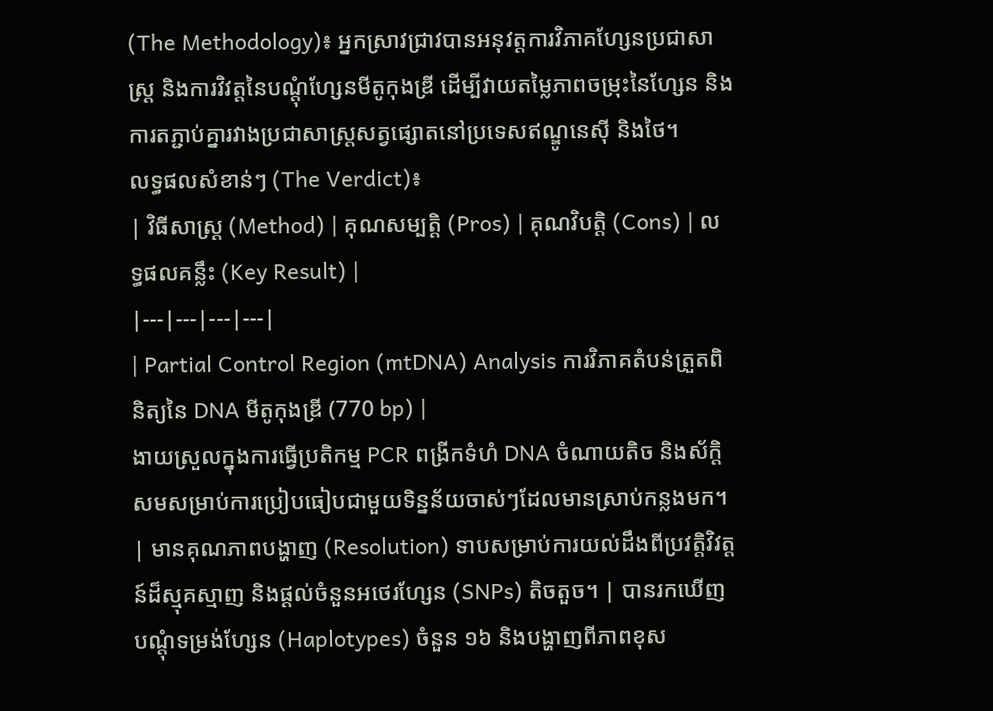(The Methodology)៖ អ្នកស្រាវជ្រាវបានអនុវត្តការវិភាគហ្សែនប្រជាសាស្ត្រ និងការវិវត្តនៃបណ្តុំហ្សែនមីតូកុងឌ្រី ដើម្បីវាយតម្លៃភាពចម្រុះនៃហ្សែន និងការតភ្ជាប់គ្នារវាងប្រជាសាស្ត្រសត្វផ្សោតនៅប្រទេសឥណ្ឌូនេស៊ី និងថៃ។
លទ្ធផលសំខាន់ៗ (The Verdict)៖
| វិធីសាស្ត្រ (Method) | គុណសម្បត្តិ (Pros) | គុណវិបត្តិ (Cons) | លទ្ធផលគន្លឹះ (Key Result) |
|---|---|---|---|
| Partial Control Region (mtDNA) Analysis ការវិភាគតំបន់ត្រួតពិនិត្យនៃ DNA មីតូកុងឌ្រី (770 bp) |
ងាយស្រួលក្នុងការធ្វើប្រតិកម្ម PCR ពង្រីកទំហំ DNA ចំណាយតិច និងស័ក្តិសមសម្រាប់ការប្រៀបធៀបជាមួយទិន្នន័យចាស់ៗដែលមានស្រាប់កន្លងមក។ | មានគុណភាពបង្ហាញ (Resolution) ទាបសម្រាប់ការយល់ដឹងពីប្រវត្តិវិវត្តន៍ដ៏ស្មុគស្មាញ និងផ្តល់ចំនួនអថេរហ្សែន (SNPs) តិចតួច។ | បានរកឃើញបណ្តុំទម្រង់ហ្សែន (Haplotypes) ចំនួន ១៦ និងបង្ហាញពីភាពខុស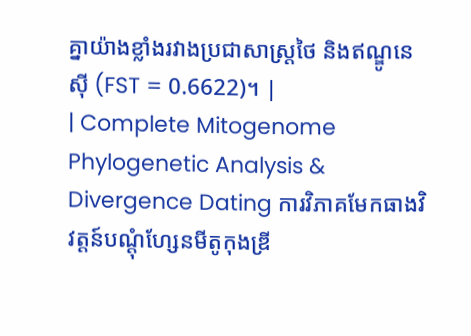គ្នាយ៉ាងខ្លាំងរវាងប្រជាសាស្ត្រថៃ និងឥណ្ឌូនេស៊ី (FST = 0.6622)។ |
| Complete Mitogenome Phylogenetic Analysis & Divergence Dating ការវិភាគមែកធាងវិវត្តន៍បណ្តុំហ្សែនមីតូកុងឌ្រី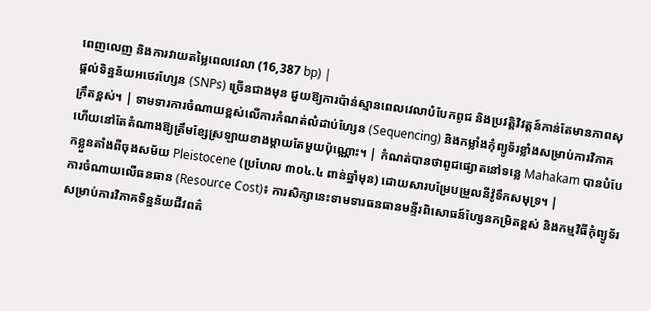ពេញលេញ និងការវាយតម្លៃពេលវេលា (16,387 bp) |
ផ្តល់ទិន្នន័យអថេរហ្សែន (SNPs) ច្រើនជាងមុន ជួយឱ្យការប៉ាន់ស្មានពេលវេលាបំបែកពូជ និងប្រវត្តិវិវត្តន៍កាន់តែមានភាពសុក្រឹតខ្ពស់។ | ទាមទារការចំណាយខ្ពស់លើការកំណត់លំដាប់ហ្សែន (Sequencing) និងកម្លាំងកុំព្យូទ័រខ្លាំងសម្រាប់ការវិភាគ ហើយនៅតែតំណាងឱ្យត្រឹមខ្សែស្រឡាយខាងម្តាយតែមួយប៉ុណ្ណោះ។ | កំណត់បានថាពូជផ្សោតនៅទន្លេ Mahakam បានបំបែកខ្លួនតាំងពីចុងសម័យ Pleistocene (ប្រហែល ៣០៤.៤ ពាន់ឆ្នាំមុន) ដោយសារបម្រែបម្រួលនីវ៉ូទឹកសមុទ្រ។ |
ការចំណាយលើធនធាន (Resource Cost)៖ ការសិក្សានេះទាមទារធនធានមន្ទីរពិសោធន៍ហ្សែនកម្រិតខ្ពស់ និងកម្មវិធីកុំព្យូទ័រសម្រាប់ការវិភាគទិន្នន័យជីវពត៌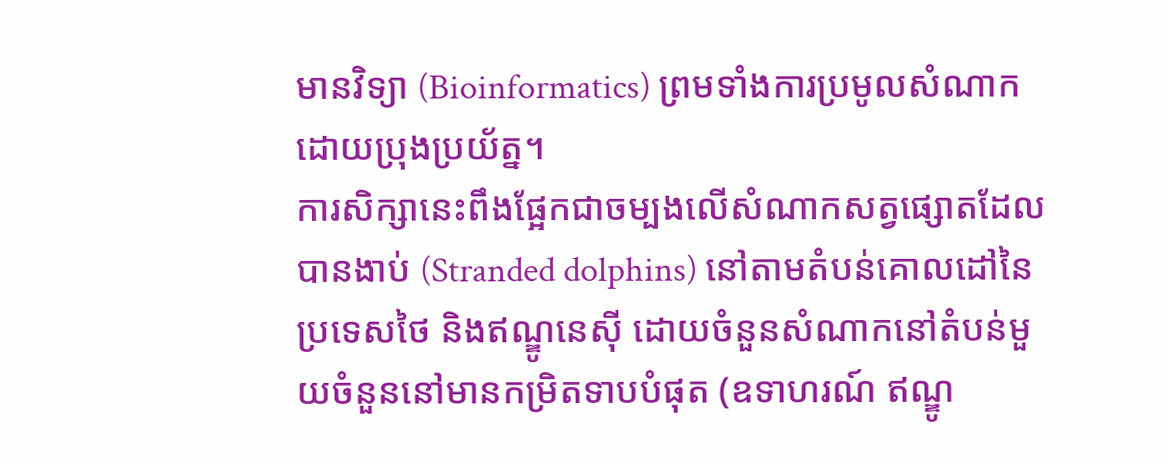មានវិទ្យា (Bioinformatics) ព្រមទាំងការប្រមូលសំណាកដោយប្រុងប្រយ័ត្ន។
ការសិក្សានេះពឹងផ្អែកជាចម្បងលើសំណាកសត្វផ្សោតដែលបានងាប់ (Stranded dolphins) នៅតាមតំបន់គោលដៅនៃប្រទេសថៃ និងឥណ្ឌូនេស៊ី ដោយចំនួនសំណាកនៅតំបន់មួយចំនួននៅមានកម្រិតទាបបំផុត (ឧទាហរណ៍ ឥណ្ឌូ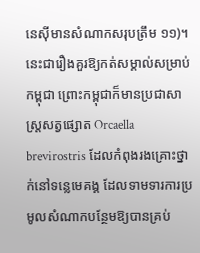នេស៊ីមានសំណាកសរុបត្រឹម ១១)។ នេះជារឿងគួរឱ្យកត់សម្គាល់សម្រាប់កម្ពុជា ព្រោះកម្ពុជាក៏មានប្រជាសាស្ត្រសត្វផ្សោត Orcaella brevirostris ដែលកំពុងរងគ្រោះថ្នាក់នៅទន្លេមេគង្គ ដែលទាមទារការប្រមូលសំណាកបន្ថែមឱ្យបានគ្រប់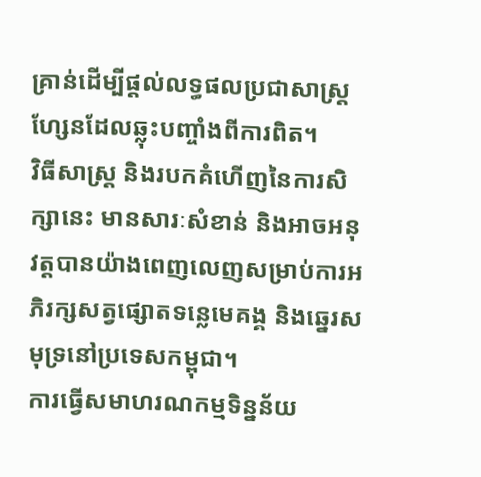គ្រាន់ដើម្បីផ្តល់លទ្ធផលប្រជាសាស្ត្រហ្សែនដែលឆ្លុះបញ្ចាំងពីការពិត។
វិធីសាស្ត្រ និងរបកគំហើញនៃការសិក្សានេះ មានសារៈសំខាន់ និងអាចអនុវត្តបានយ៉ាងពេញលេញសម្រាប់ការអភិរក្សសត្វផ្សោតទន្លេមេគង្គ និងឆ្នេរសមុទ្រនៅប្រទេសកម្ពុជា។
ការធ្វើសមាហរណកម្មទិន្នន័យ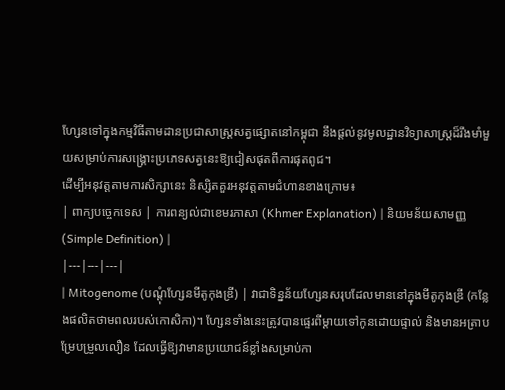ហ្សែនទៅក្នុងកម្មវិធីតាមដានប្រជាសាស្ត្រសត្វផ្សោតនៅកម្ពុជា នឹងផ្តល់នូវមូលដ្ឋានវិទ្យាសាស្ត្រដ៏រឹងមាំមួយសម្រាប់ការសង្គ្រោះប្រភេទសត្វនេះឱ្យជៀសផុតពីការផុតពូជ។
ដើម្បីអនុវត្តតាមការសិក្សានេះ និស្សិតគួរអនុវត្តតាមជំហានខាងក្រោម៖
| ពាក្យបច្ចេកទេស | ការពន្យល់ជាខេមរភាសា (Khmer Explanation) | និយមន័យសាមញ្ញ (Simple Definition) |
|---|---|---|
| Mitogenome (បណ្តុំហ្សែនមីតូកុងឌ្រី) | វាជាទិន្នន័យហ្សែនសរុបដែលមាននៅក្នុងមីតូកុងឌ្រី (កន្លែងផលិតថាមពលរបស់កោសិកា)។ ហ្សែនទាំងនេះត្រូវបានផ្ទេរពីម្តាយទៅកូនដោយផ្ទាល់ និងមានអត្រាបម្រែបម្រួលលឿន ដែលធ្វើឱ្យវាមានប្រយោជន៍ខ្លាំងសម្រាប់កា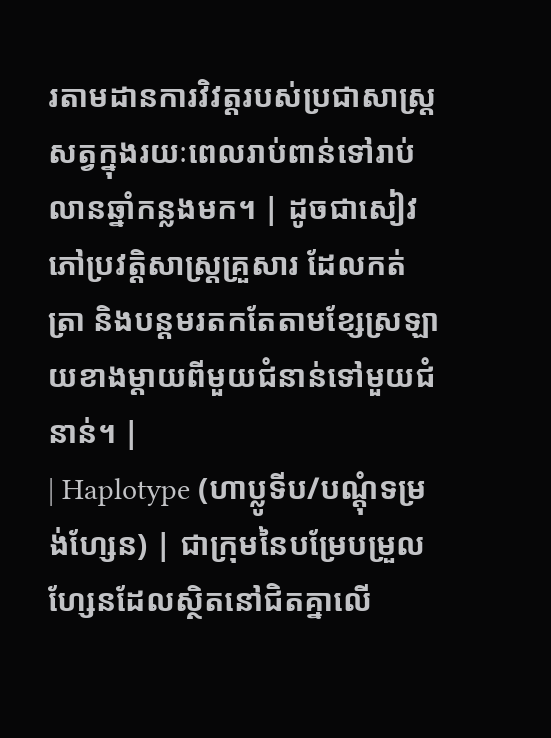រតាមដានការវិវត្តរបស់ប្រជាសាស្ត្រសត្វក្នុងរយៈពេលរាប់ពាន់ទៅរាប់លានឆ្នាំកន្លងមក។ | ដូចជាសៀវភៅប្រវត្តិសាស្ត្រគ្រួសារ ដែលកត់ត្រា និងបន្តមរតកតែតាមខ្សែស្រឡាយខាងម្តាយពីមួយជំនាន់ទៅមួយជំនាន់។ |
| Haplotype (ហាប្លូទីប/បណ្តុំទម្រង់ហ្សែន) | ជាក្រុមនៃបម្រែបម្រួលហ្សែនដែលស្ថិតនៅជិតគ្នាលើ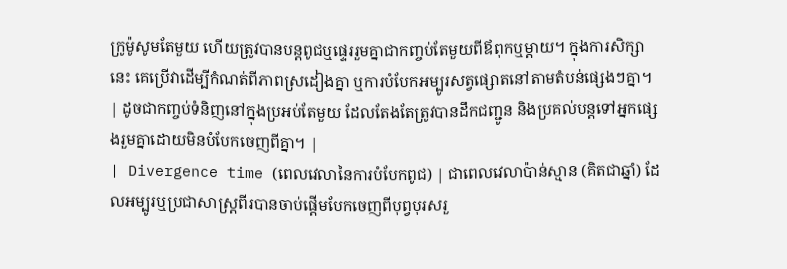ក្រូម៉ូសូមតែមួយ ហើយត្រូវបានបន្តពូជឬផ្ទេររួមគ្នាជាកញ្ចប់តែមួយពីឪពុកឬម្តាយ។ ក្នុងការសិក្សានេះ គេប្រើវាដើម្បីកំណត់ពីភាពស្រដៀងគ្នា ឬការបំបែកអម្បូរសត្វផ្សោតនៅតាមតំបន់ផ្សេងៗគ្នា។ | ដូចជាកញ្ចប់ទំនិញនៅក្នុងប្រអប់តែមួយ ដែលតែងតែត្រូវបានដឹកជញ្ជូន និងប្រគល់បន្តទៅអ្នកផ្សេងរួមគ្នាដោយមិនបំបែកចេញពីគ្នា។ |
| Divergence time (ពេលវេលានៃការបំបែកពូជ) | ជាពេលវេលាប៉ាន់ស្មាន (គិតជាឆ្នាំ) ដែលអម្បូរឬប្រជាសាស្ត្រពីរបានចាប់ផ្តើមបែកចេញពីបុព្វបុរសរួ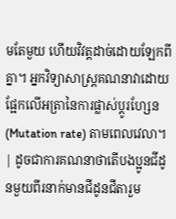មតែមួយ ហើយវិវត្តដាច់ដោយឡែកពីគ្នា។ អ្នកវិទ្យាសាស្ត្រគណនាវាដោយផ្អែកលើអត្រានៃការផ្លាស់ប្តូរហ្សែន (Mutation rate) តាមពេលវេលា។ | ដូចជាការគណនាថាតើបងប្អូនជីដូនមួយពីរនាក់មានជីដូនជីតារួម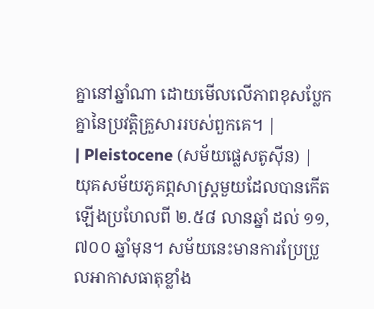គ្នានៅឆ្នាំណា ដោយមើលលើភាពខុសប្លែកគ្នានៃប្រវត្តិគ្រួសាររបស់ពួកគេ។ |
| Pleistocene (សម័យផ្លេសតូស៊ីន) | យុគសម័យភូគព្ភសាស្ត្រមួយដែលបានកើតឡើងប្រហែលពី ២.៥៨ លានឆ្នាំ ដល់ ១១,៧០០ ឆ្នាំមុន។ សម័យនេះមានការប្រែប្រួលអាកាសធាតុខ្លាំង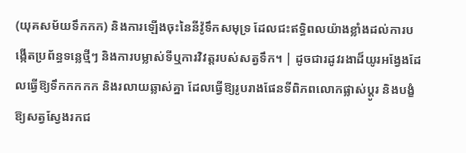(យុគសម័យទឹកកក) និងការឡើងចុះនៃនីវ៉ូទឹកសមុទ្រ ដែលជះឥទ្ធិពលយ៉ាងខ្លាំងដល់ការបង្កើតប្រព័ន្ធទន្លេថ្មីៗ និងការបម្លាស់ទីឬការវិវត្តរបស់សត្វទឹក។ | ដូចជារដូវរងាដ៏យូរអង្វែងដែលធ្វើឱ្យទឹកកកកក និងរលាយឆ្លាស់គ្នា ដែលធ្វើឱ្យរូបរាងផែនទីពិភពលោកផ្លាស់ប្តូរ និងបង្ខំឱ្យសត្វស្វែងរកជ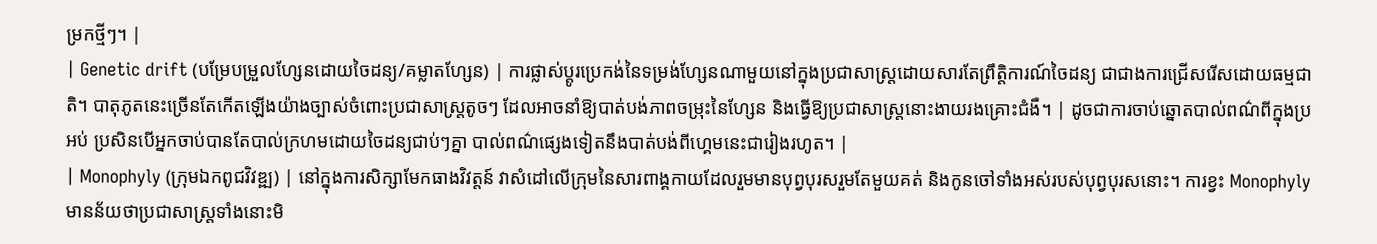ម្រកថ្មីៗ។ |
| Genetic drift (បម្រែបម្រួលហ្សែនដោយចៃដន្យ/គម្លាតហ្សែន) | ការផ្លាស់ប្តូរប្រេកង់នៃទម្រង់ហ្សែនណាមួយនៅក្នុងប្រជាសាស្ត្រដោយសារតែព្រឹត្តិការណ៍ចៃដន្យ ជាជាងការជ្រើសរើសដោយធម្មជាតិ។ បាតុភូតនេះច្រើនតែកើតឡើងយ៉ាងច្បាស់ចំពោះប្រជាសាស្ត្រតូចៗ ដែលអាចនាំឱ្យបាត់បង់ភាពចម្រុះនៃហ្សែន និងធ្វើឱ្យប្រជាសាស្ត្រនោះងាយរងគ្រោះជំងឺ។ | ដូចជាការចាប់ឆ្នោតបាល់ពណ៌ពីក្នុងប្រអប់ ប្រសិនបើអ្នកចាប់បានតែបាល់ក្រហមដោយចៃដន្យជាប់ៗគ្នា បាល់ពណ៌ផ្សេងទៀតនឹងបាត់បង់ពីហ្គេមនេះជារៀងរហូត។ |
| Monophyly (ក្រុមឯកពូជវិវឌ្ឍ) | នៅក្នុងការសិក្សាមែកធាងវិវត្តន៍ វាសំដៅលើក្រុមនៃសារពាង្គកាយដែលរួមមានបុព្វបុរសរួមតែមួយគត់ និងកូនចៅទាំងអស់របស់បុព្វបុរសនោះ។ ការខ្វះ Monophyly មានន័យថាប្រជាសាស្ត្រទាំងនោះមិ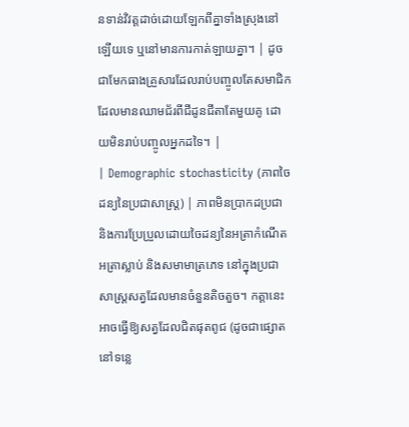នទាន់វិវត្តដាច់ដោយឡែកពីគ្នាទាំងស្រុងនៅឡើយទេ ឬនៅមានការកាត់ឡាយគ្នា។ | ដូចជាមែកធាងគ្រួសារដែលរាប់បញ្ចូលតែសមាជិកដែលមានឈាមជ័រពីជីដូនជីតាតែមួយគូ ដោយមិនរាប់បញ្ចូលអ្នកដទៃ។ |
| Demographic stochasticity (ភាពចៃដន្យនៃប្រជាសាស្ត្រ) | ភាពមិនប្រាកដប្រជា និងការប្រែប្រួលដោយចៃដន្យនៃអត្រាកំណើត អត្រាស្លាប់ និងសមាមាត្រភេទ នៅក្នុងប្រជាសាស្ត្រសត្វដែលមានចំនួនតិចតួច។ កត្តានេះអាចធ្វើឱ្យសត្វដែលជិតផុតពូជ (ដូចជាផ្សោតនៅទន្លេ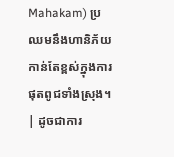Mahakam) ប្រឈមនឹងហានិភ័យកាន់តែខ្ពស់ក្នុងការផុតពូជទាំងស្រុង។ | ដូចជាការ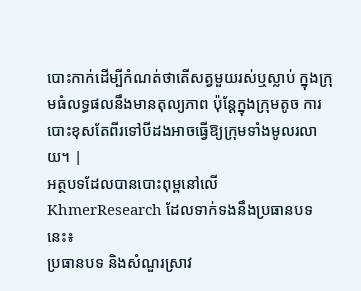បោះកាក់ដើម្បីកំណត់ថាតើសត្វមួយរស់ឬស្លាប់ ក្នុងក្រុមធំលទ្ធផលនឹងមានតុល្យភាព ប៉ុន្តែក្នុងក្រុមតូច ការបោះខុសតែពីរទៅបីដងអាចធ្វើឱ្យក្រុមទាំងមូលរលាយ។ |
អត្ថបទដែលបានបោះពុម្ពនៅលើ KhmerResearch ដែលទាក់ទងនឹងប្រធានបទនេះ៖
ប្រធានបទ និងសំណួរស្រាវ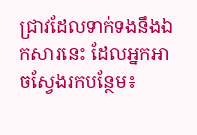ជ្រាវដែលទាក់ទងនឹងឯកសារនេះ ដែលអ្នកអាចស្វែងរកបន្ថែម៖